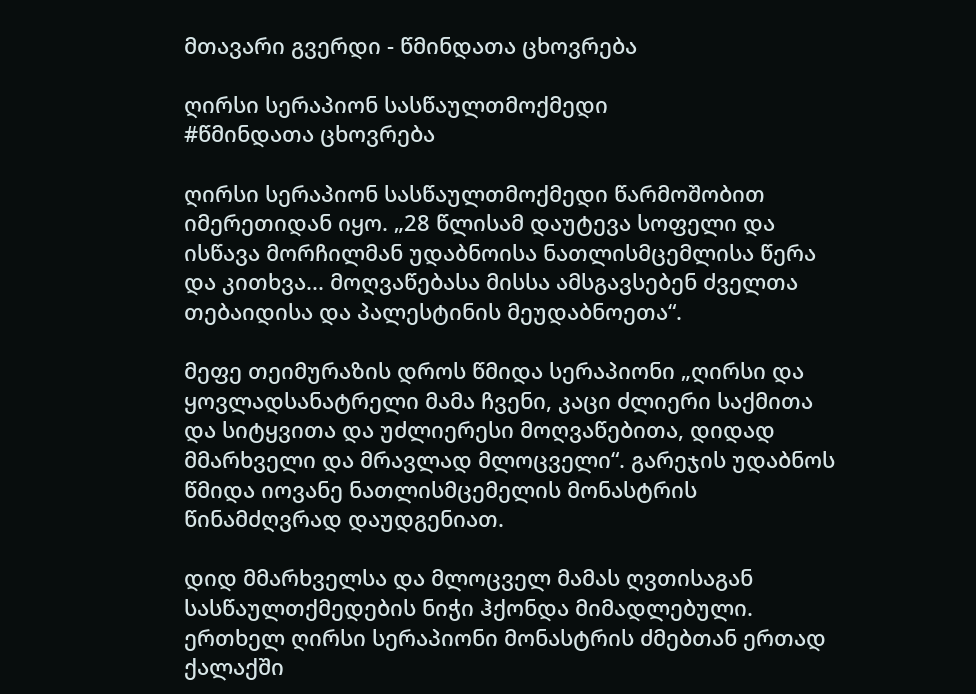მთავარი გვერდი - წმინდათა ცხოვრება

ღირსი სერაპიონ სასწაულთმოქმედი
#წმინდათა ცხოვრება

ღირსი სერაპიონ სასწაულთმოქმედი წარმოშობით იმერეთიდან იყო. „28 წლისამ დაუტევა სოფელი და ისწავა მორჩილმან უდაბნოისა ნათლისმცემლისა წერა და კითხვა... მოღვაწებასა მისსა ამსგავსებენ ძველთა თებაიდისა და პალესტინის მეუდაბნოეთა“.

მეფე თეიმურაზის დროს წმიდა სერაპიონი „ღირსი და ყოვლადსანატრელი მამა ჩვენი, კაცი ძლიერი საქმითა და სიტყვითა და უძლიერესი მოღვაწებითა, დიდად მმარხველი და მრავლად მლოცველი“. გარეჯის უდაბნოს წმიდა იოვანე ნათლისმცემელის მონასტრის წინამძღვრად დაუდგენიათ.

დიდ მმარხველსა და მლოცველ მამას ღვთისაგან სასწაულთქმედების ნიჭი ჰქონდა მიმადლებული. ერთხელ ღირსი სერაპიონი მონასტრის ძმებთან ერთად ქალაქში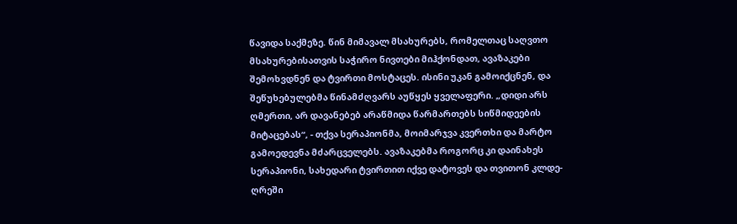წავიდა საქმეზე. წინ მიმავალ მსახურებს, რომელთაც საღვთო მსახურებისათვის საჭირო ნივთები მიჰქონდათ, ავაზაკები შემოხვდნენ და ტვირთი მოსტაცეს. ისინი უკან გამოიქცნენ, და შეწუხებულებმა წინამძღვარს აუწყეს ყველაფერი. „დიდი არს ღმერთი, არ დავანებებ არაწმიდა წარმართებს სიწმიდეების მიტაცებას“, - თქვა სერაპიონმა, მოიმარჯვა კვერთხი და მარტო გამოედევნა მძარცველებს. ავაზაკებმა როგორც კი დაინახეს სერაპიონი, სახედარი ტვირთით იქვე დატოვეს და თვითონ კლდე-ღრეში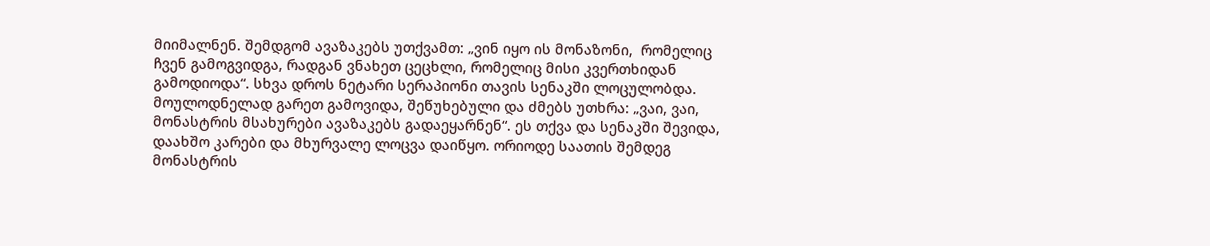მიიმალნენ. შემდგომ ავაზაკებს უთქვამთ: „ვინ იყო ის მონაზონი,  რომელიც ჩვენ გამოგვიდგა, რადგან ვნახეთ ცეცხლი, რომელიც მისი კვერთხიდან გამოდიოდა“. სხვა დროს ნეტარი სერაპიონი თავის სენაკში ლოცულობდა. მოულოდნელად გარეთ გამოვიდა, შეწუხებული და ძმებს უთხრა: „ვაი, ვაი, მონასტრის მსახურები ავაზაკებს გადაეყარნენ“. ეს თქვა და სენაკში შევიდა, დაახშო კარები და მხურვალე ლოცვა დაიწყო. ორიოდე საათის შემდეგ მონასტრის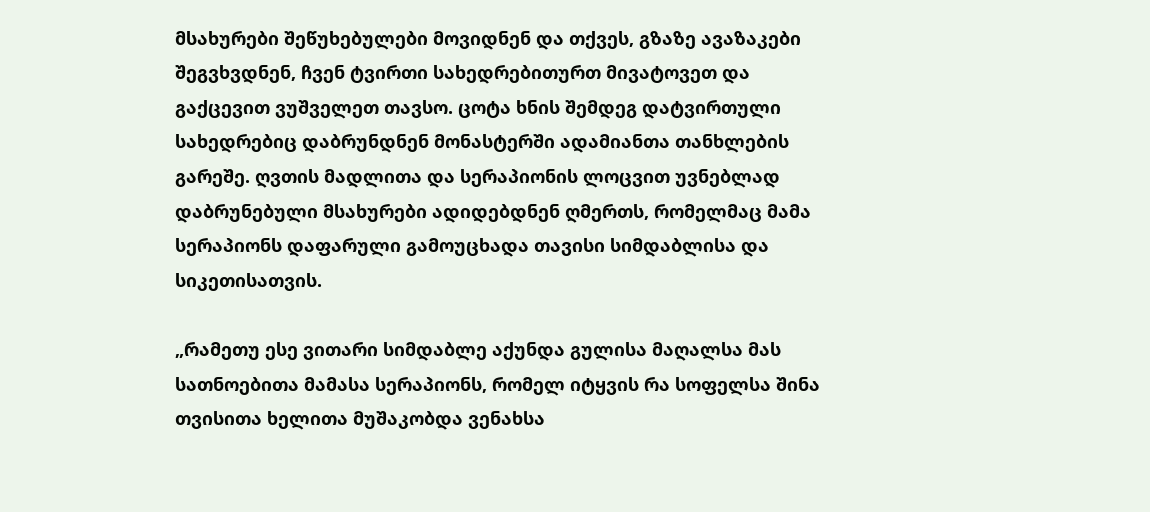მსახურები შეწუხებულები მოვიდნენ და თქვეს, გზაზე ავაზაკები შეგვხვდნენ, ჩვენ ტვირთი სახედრებითურთ მივატოვეთ და გაქცევით ვუშველეთ თავსო. ცოტა ხნის შემდეგ დატვირთული სახედრებიც დაბრუნდნენ მონასტერში ადამიანთა თანხლების გარეშე. ღვთის მადლითა და სერაპიონის ლოცვით უვნებლად დაბრუნებული მსახურები ადიდებდნენ ღმერთს, რომელმაც მამა სერაპიონს დაფარული გამოუცხადა თავისი სიმდაბლისა და სიკეთისათვის.

„რამეთუ ესე ვითარი სიმდაბლე აქუნდა გულისა მაღალსა მას სათნოებითა მამასა სერაპიონს, რომელ იტყვის რა სოფელსა შინა თვისითა ხელითა მუშაკობდა ვენახსა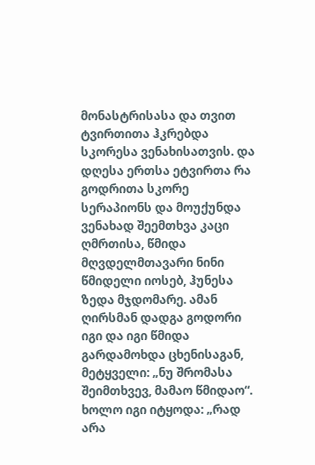მონასტრისასა და თვით ტვირთითა ჰკრებდა სკორესა ვენახისათვის. და დღესა ერთსა ეტვირთა რა გოდრითა სკორე სერაპიონს და მოუქუნდა ვენახად შეემთხვა კაცი ღმრთისა, წმიდა მღვდელმთავარი ნინი წმიდელი იოსებ, ჰუნესა ზედა მჯდომარე. ამან ღირსმან დადგა გოდორი იგი და იგი წმიდა გარდამოხდა ცხენისაგან, მეტყველი: „ნუ შრომასა შეიმთხვევ, მამაო წმიდაო“. ხოლო იგი იტყოდა: „რად არა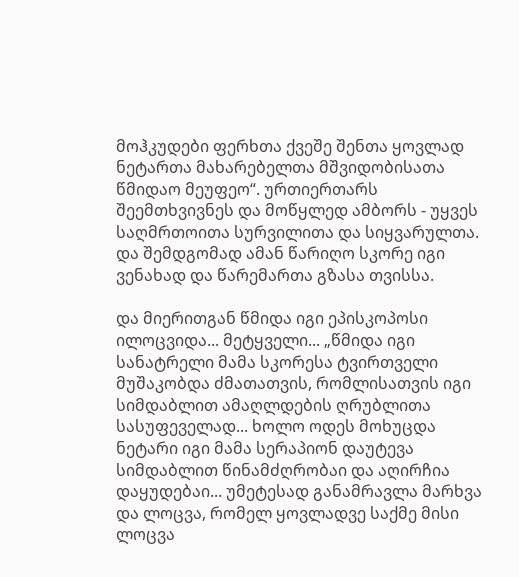მოჰკუდები ფერხთა ქვეშე შენთა ყოვლად ნეტართა მახარებელთა მშვიდობისათა წმიდაო მეუფეო“. ურთიერთარს შეემთხვივნეს და მოწყლედ ამბორს - უყვეს საღმრთოითა სურვილითა და სიყვარულთა. და შემდგომად ამან წარიღო სკორე იგი ვენახად და წარემართა გზასა თვისსა.

და მიერითგან წმიდა იგი ეპისკოპოსი ილოცვიდა... მეტყველი... „წმიდა იგი სანატრელი მამა სკორესა ტვირთველი მუშაკობდა ძმათათვის, რომლისათვის იგი სიმდაბლით ამაღლდების ღრუბლითა სასუფეველად... ხოლო ოდეს მოხუცდა ნეტარი იგი მამა სერაპიონ დაუტევა სიმდაბლით წინამძღრობაი და აღირჩია დაყუდებაი... უმეტესად განამრავლა მარხვა და ლოცვა, რომელ ყოვლადვე საქმე მისი ლოცვა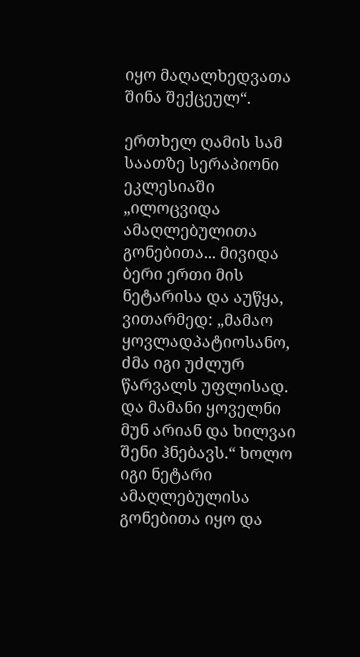იყო მაღალხედვათა შინა შექცეულ“.

ერთხელ ღამის სამ საათზე სერაპიონი ეკლესიაში „ილოცვიდა ამაღლებულითა გონებითა... მივიდა ბერი ერთი მის ნეტარისა და აუწყა, ვითარმედ: „მამაო ყოვლადპატიოსანო, ძმა იგი უძლურ წარვალს უფლისად. და მამანი ყოველნი მუნ არიან და ხილვაი შენი ჰნებავს.“ ხოლო იგი ნეტარი ამაღლებულისა გონებითა იყო და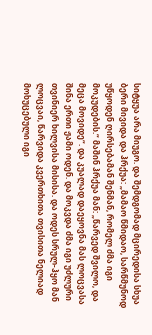სიტყუა არა მიუგო. და შემდგომად მცირედისა სხუა ბერი მივიდა და ჰრქუა: „მამაო წმიდაო, სარწმუნოდ უწყოდენ ღირსებამან შენმან, რომელ ძმა იგი მოკუდების.“ მაშინ ჰრქუა მან: „წარვედ შვილო, და მეცა მოვიდე“. და კუალად დაეყოვნა მას ლოცვასა შინა ერთი ჟამი ოდენ. და მოკვდა ძმა იგი უძლური თვინიერ ხილვისა მისისა. და ოდეს სრულ-ჰყო მან ლოცვაი, წარვიდა კვერთხითა თვისითა ნელიად მოხუცებული იგი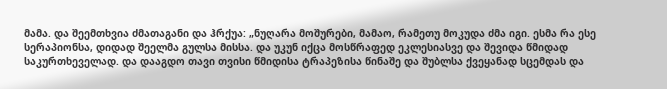მამა. და შეემთხვია ძმათაგანი და ჰრქუა: „ნუღარა მოშურები, მამაო, რამეთუ მოკუდა ძმა იგი. ესმა რა ესე სერაპიონსა, დიდად შეელმა გულსა მისსა. და უკუნ იქცა მოსწრაფედ ეკლესიასვე და შევიდა წმიდად საკურთხეველად. და დააგდო თავი თვისი წმიდისა ტრაპეზისა წინაშე და შუბლსა ქვეყანად სცემდას და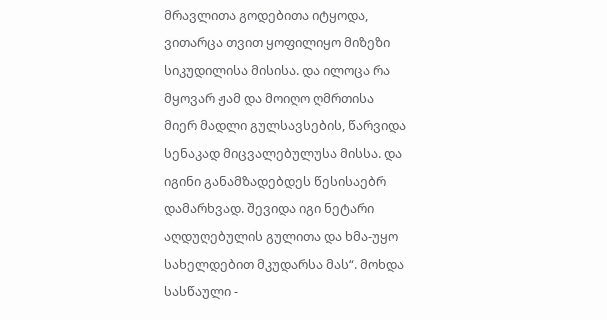მრავლითა გოდებითა იტყოდა, ვითარცა თვით ყოფილიყო მიზეზი სიკუდილისა მისისა. და ილოცა რა მყოვარ ჟამ და მოიღო ღმრთისა მიერ მადლი გულსავსების, წარვიდა სენაკად მიცვალებულუსა მისსა. და იგინი განამზადებდეს წესისაებრ დამარხვად. შევიდა იგი ნეტარი აღდუღებულის გულითა და ხმა-უყო სახელდებით მკუდარსა მას“. მოხდა სასწაული -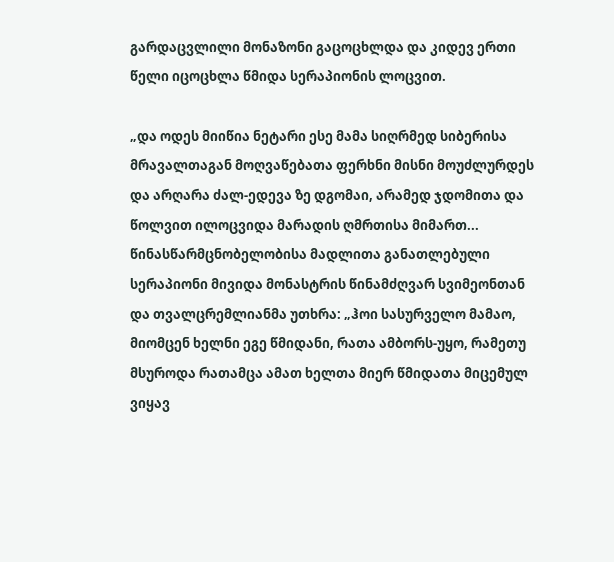გარდაცვლილი მონაზონი გაცოცხლდა და კიდევ ერთი წელი იცოცხლა წმიდა სერაპიონის ლოცვით.

„და ოდეს მიიწია ნეტარი ესე მამა სიღრმედ სიბერისა  მრავალთაგან მოღვაწებათა ფერხნი მისნი მოუძლურდეს და არღარა ძალ-ედევა ზე დგომაი, არამედ ჯდომითა და წოლვით ილოცვიდა მარადის ღმრთისა მიმართ... წინასწარმცნობელობისა მადლითა განათლებული სერაპიონი მივიდა მონასტრის წინამძღვარ სვიმეონთან და თვალცრემლიანმა უთხრა: „ჰოი სასურველო მამაო, მიომცენ ხელნი ეგე წმიდანი, რათა ამბორს-უყო, რამეთუ მსუროდა რათამცა ამათ ხელთა მიერ წმიდათა მიცემულ ვიყავ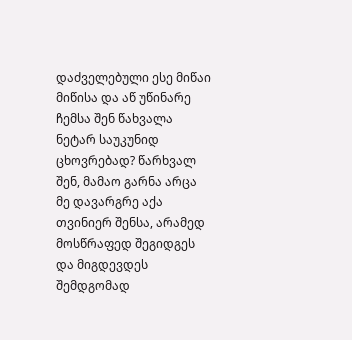დაძველებული ესე მიწაი მიწისა და აწ უწინარე ჩემსა შენ წახვალა ნეტარ საუკუნიდ ცხოვრებად? წარხვალ შენ, მამაო გარნა არცა მე დავარგრე აქა თვინიერ შენსა, არამედ მოსწრაფედ შეგიდგეს და მიგდევდეს შემდგომად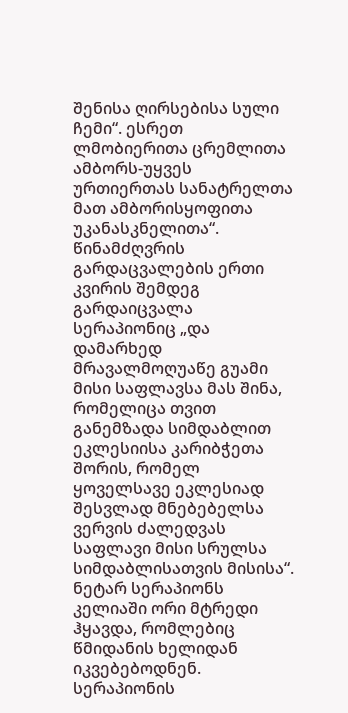შენისა ღირსებისა სული ჩემი“. ესრეთ ლმობიერითა ცრემლითა ამბორს-უყვეს ურთიერთას სანატრელთა მათ ამბორისყოფითა უკანასკნელითა“. წინამძღვრის გარდაცვალების ერთი კვირის შემდეგ გარდაიცვალა სერაპიონიც „და დამარხედ მრავალმოღუაწე გუამი მისი საფლავსა მას შინა, რომელიცა თვით განემზადა სიმდაბლით ეკლესიისა კარიბჭეთა შორის, რომელ ყოველსავე ეკლესიად შესვლად მნებებელსა ვერვის ძალედვას საფლავი მისი სრულსა სიმდაბლისათვის მისისა“. ნეტარ სერაპიონს კელიაში ორი მტრედი ჰყავდა, რომლებიც წმიდანის ხელიდან იკვებებოდნენ. სერაპიონის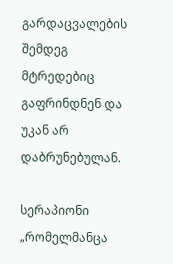გარდაცვალების შემდეგ მტრედებიც გაფრინდნენ და უკან არ დაბრუნებულან.

სერაპიონი „რომელმანცა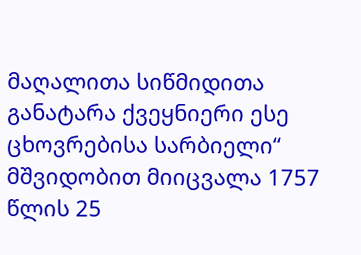მაღალითა სიწმიდითა განატარა ქვეყნიერი ესე ცხოვრებისა სარბიელი“ მშვიდობით მიიცვალა 1757 წლის 25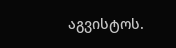აგვისტოს.